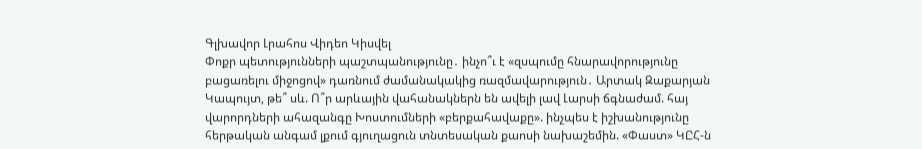Գլխավոր Լրահոս Վիդեո Կիսվել
Փոքր պետությունների պաշտպանությունը․ ինչո՞ւ է «զսպումը հնարավորությունը բացառելու միջոցով» դառնում ժամանակակից ռազմավարություն․ Արտակ Զաքարյան Կապույտ, թե՞ սև. Ո՞ր արևային վահանակներն են ավելի լավ Լարսի ճգնաժամ. հայ վարորդների ահազանգը Խոստումների «բերքահավաքը». ինչպես է իշխանությունը հերթական անգամ լքում գյուղացուն տնտեսական քաոսի նախաշեմին. «Փաստ» ԿԸՀ-ն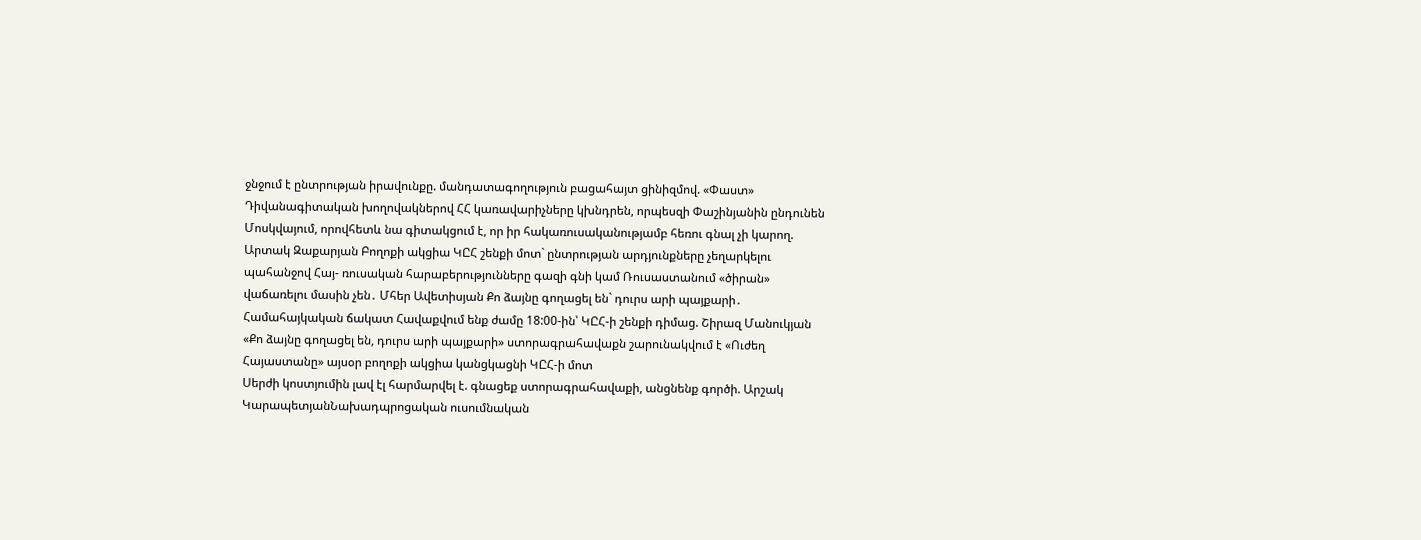ջնջում է ընտրության իրավունքը. մանդատագողություն բացահայտ ցինիզմով. «Փաստ» Դիվանագիտական խողովակներով ՀՀ կառավարիչները կխնդրեն, որպեսզի Փաշինյանին ընդունեն Մոսկվայում, որովհետև նա գիտակցում է, որ իր հակառուսականությամբ հեռու գնալ չի կարող. Արտակ Զաքարյան Բողոքի ակցիա ԿԸՀ շենքի մոտ` ընտրության արդյունքները չեղարկելու պահանջով Հայ- ռուսական հարաբերությունները գազի գնի կամ Ռուսաստանում «ծիրան» վաճառելու մասին չեն․ Մհեր Ավետիսյան Քո ձայնը գողացել են` դուրս արի պայքարի․ Համահայկական ճակատ Հավաքվում ենք ժամը 18:00-ին՝ ԿԸՀ-ի շենքի դիմաց. Շիրազ Մանուկյան «Քո ձայնը գողացել են, դուրս արի պայքարի» ստորագրահավաքն շարունակվում է «Ուժեղ Հայաստանը» այսօր բողոքի ակցիա կանցկացնի ԿԸՀ-ի մոտ
Սերժի կոստյումին լավ էլ հարմարվել է. գնացեք ստորագրահավաքի, անցնենք գործի. Արշակ ԿարապետյանՆախադպրոցական ուսումնական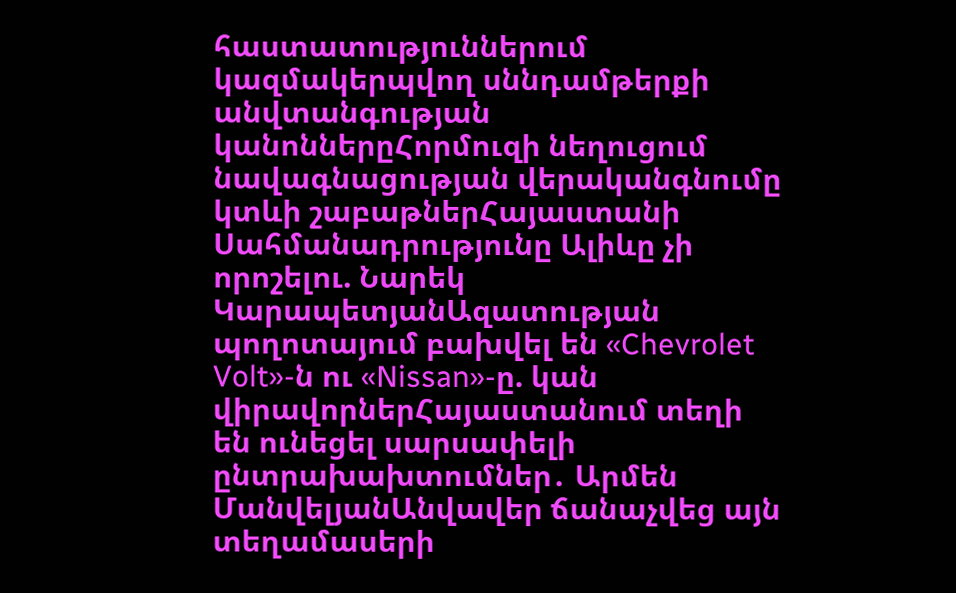հաստատություններում կազմակերպվող սննդամթերքի անվտանգության կանոններըՀորմուզի նեղուցում նավագնացության վերականգնումը կտևի շաբաթներՀայաստանի Սահմանադրությունը Ալիևը չի որոշելու. Նարեկ ԿարապետյանԱզատության պողոտայում բախվել են «Chevrolet Volt»-ն ու «Nissan»-ը. կան վիրավորներՀայաստանում տեղի են ունեցել սարսափելի ընտրախախտումներ․ Արմեն ՄանվելյանԱնվավեր ճանաչվեց այն տեղամասերի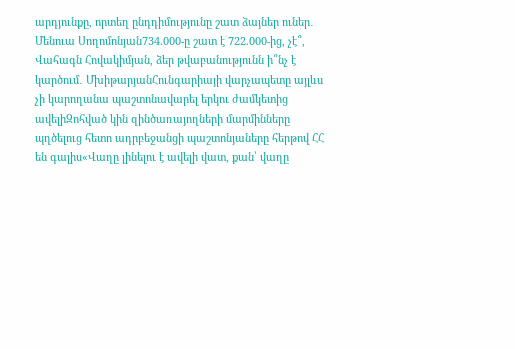արդյունքը, որտեղ ընդդիմությունը շատ ձայներ ուներ․ Մենուա Սողոմոնյան734.000-ը շատ է 722.000-ից, չէ՞, Վահագն Հովակիմյան, ձեր թվաբանությունն ի՞նչ է կարծում․ ՄխիթարյանՀունգարիայի վարչապետը այլևս չի կարողանա պաշտոնավարել երկու ժամկետից ավելիԶոհված կին զինծառայողների մարմինները պղծելուց հետո ադրբեջանցի պաշտոնյաները հերթով ՀՀ են գալիս«Վաղը լինելու է ավելի վատ, քան՝ վաղը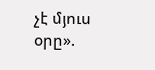չէ մյուս օրը».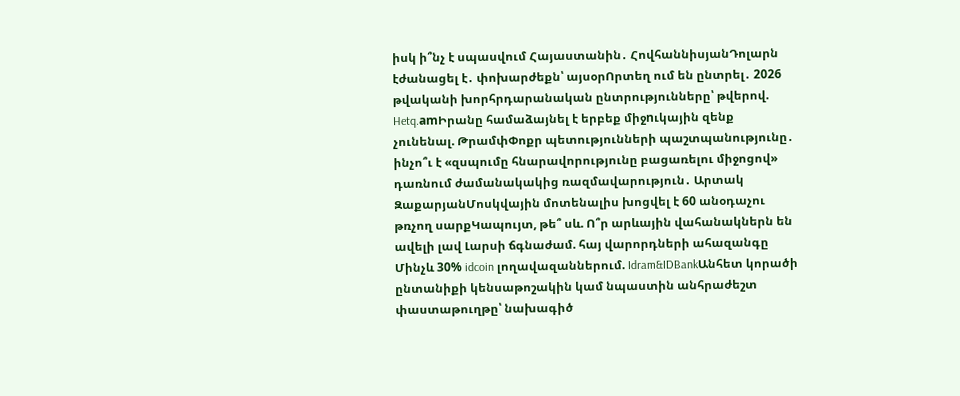իսկ ի՞նչ է սպասվում Հայաստանին․ ՀովհաննիսյանԴոլարն էժանացել է․ փոխարժեքն՝ այսօրՈրտեղ ում են ընտրել․ 2026 թվականի խորհրդարանական ընտրությունները՝ թվերով. Hetq.amԻրանը համաձայնել է երբեք միջnւկային զենք չունենալ. ԹրամփՓոքր պետությունների պաշտպանությունը․ ինչո՞ւ է «զսպումը հնարավորությունը բացառելու միջոցով» դառնում ժամանակակից ռազմավարություն․ Արտակ ԶաքարյանՄոսկվային մոտենալիս խոցվել է 60 անօդաչու թռչող սարքԿապույտ, թե՞ սև. Ո՞ր արևային վահանակներն են ավելի լավ Լարսի ճգնաժամ. հայ վարորդների ահազանգը Մինչև 30% idcoin լողավազաններում. Idram&IDBankԱնհետ կորածի ընտանիքի կենսաթոշակին կամ նպաստին անհրաժեշտ փաստաթուղթը՝ նախագիծ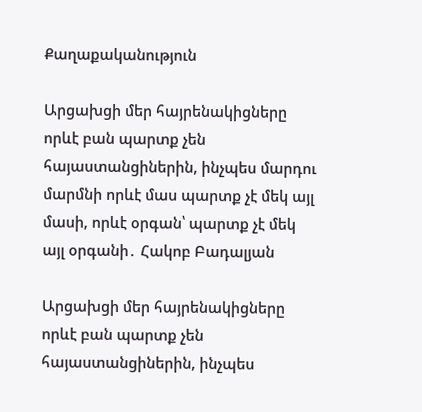Քաղաքականություն

Արցախցի մեր հայրենակիցները որևէ բան պարտք չեն հայաստանցիներին, ինչպես մարդու մարմնի որևէ մաս պարտք չէ մեկ այլ մասի, որևէ օրգան՝ պարտք չէ մեկ այլ օրգանի․ Հակոբ Բադալյան

Արցախցի մեր հայրենակիցները որևէ բան պարտք չեն հայաստանցիներին, ինչպես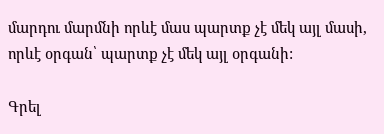մարդու մարմնի որևէ մաս պարտք չէ մեկ այլ մասի, որևէ օրգան՝ պարտք չէ մեկ այլ օրգանի:

Գրել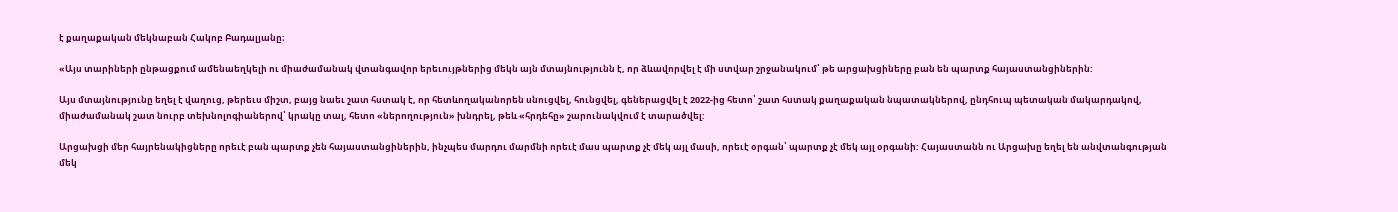է քաղաքական մեկնաբան Հակոբ Բադալյանը։

«Այս տարիների ընթացքում ամենաեղկելի ու միաժամանակ վտանգավոր երեւույթներից մեկն այն մտայնությունն է, որ ձևավորվել է մի ստվար շրջանակում՝ թե արցախցիները բան են պարտք հայաստանցիներին:

Այս մտայնությունը եղել է վաղուց, թերեւս միշտ, բայց նաեւ շատ հստակ է, որ հետևողականորեն սնուցվել, հունցվել, գեներացվել է 2022-ից հետո՝ շատ հստակ քաղաքական նպատակներով, ընդհուպ պետական մակարդակով, միաժամանակ շատ նուրբ տեխնոլոգիաներով՝ կրակը տալ, հետո «ներողություն» խնդրել, թեև «հրդեհը» շարունակվում է տարածվել:

Արցախցի մեր հայրենակիցները որեւէ բան պարտք չեն հայաստանցիներին, ինչպես մարդու մարմնի որեւէ մաս պարտք չէ մեկ այլ մասի, որեւէ օրգան՝ պարտք չէ մեկ այլ օրգանի: Հայաստանն ու Արցախը եղել են անվտանգության մեկ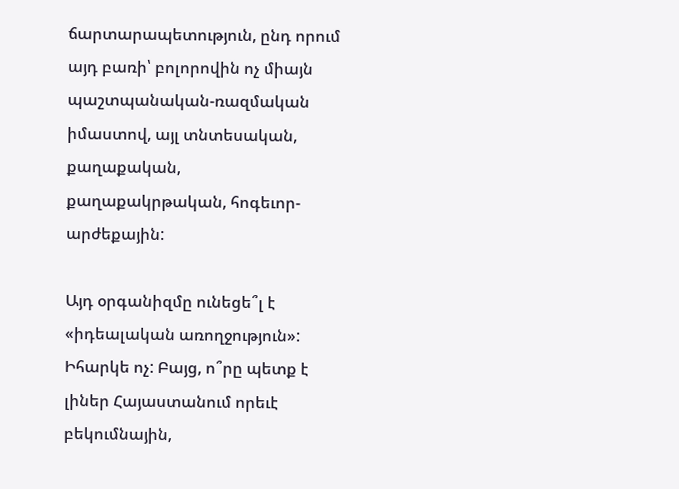ճարտարապետություն, ընդ որում այդ բառի՝ բոլորովին ոչ միայն պաշտպանական-ռազմական իմաստով, այլ տնտեսական, քաղաքական, քաղաքակրթական, հոգեւոր-արժեքային:

Այդ օրգանիզմը ունեցե՞լ է «իդեալական առողջություն»: Իհարկե ոչ: Բայց, ո՞րը պետք է լիներ Հայաստանում որեւէ բեկումնային,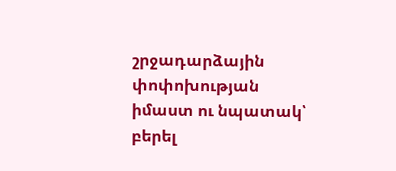շրջադարձային փոփոխության իմաստ ու նպատակ՝ բերել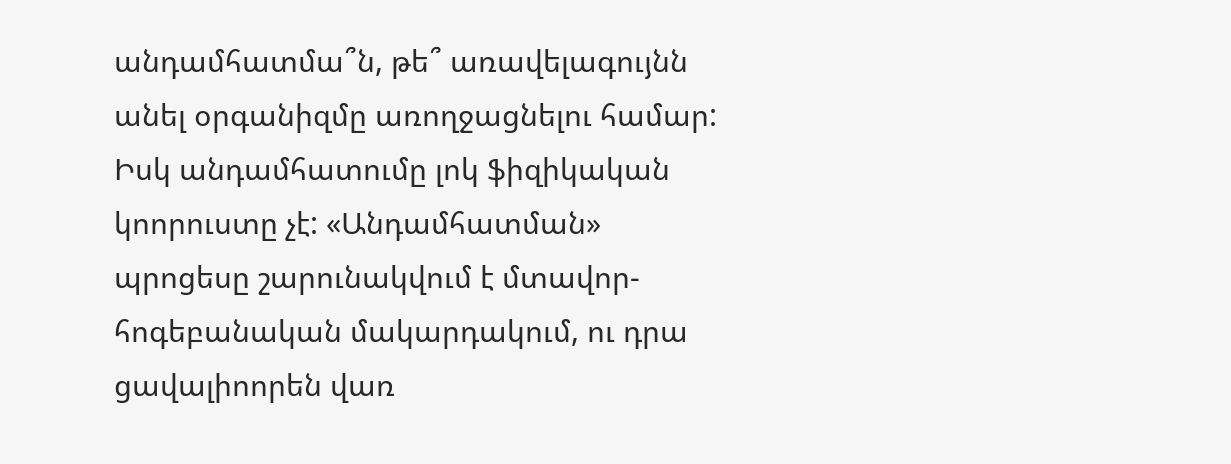անդամհատմա՞ն, թե՞ առավելագույնն անել օրգանիզմը առողջացնելու համար: Իսկ անդամհատումը լոկ ֆիզիկական կոորուստը չէ: «Անդամհատման» պրոցեսը շարունակվում է մտավոր-հոգեբանական մակարդակում, ու դրա ցավալիոորեն վառ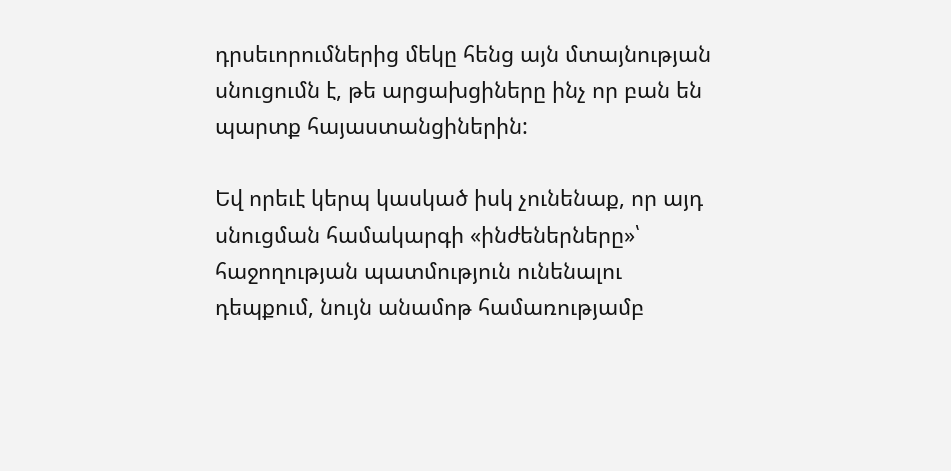դրսեւորումներից մեկը հենց այն մտայնության սնուցումն է, թե արցախցիները ինչ որ բան են պարտք հայաստանցիներին:

Եվ որեւէ կերպ կասկած իսկ չունենաք, որ այդ սնուցման համակարգի «ինժեներները»՝ հաջողության պատմություն ունենալու դեպքում, նույն անամոթ համառությամբ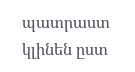պատրաստ կլինեն ըստ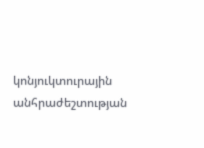կոնյուկտուրային անհրաժեշտության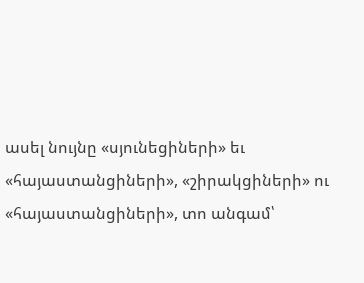ասել նույնը «սյունեցիների» եւ «հայաստանցիների», «շիրակցիների» ու «հայաստանցիների», տո անգամ՝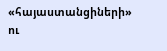«հայաստանցիների» ու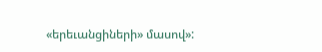«երեւանցիների» մասով»: